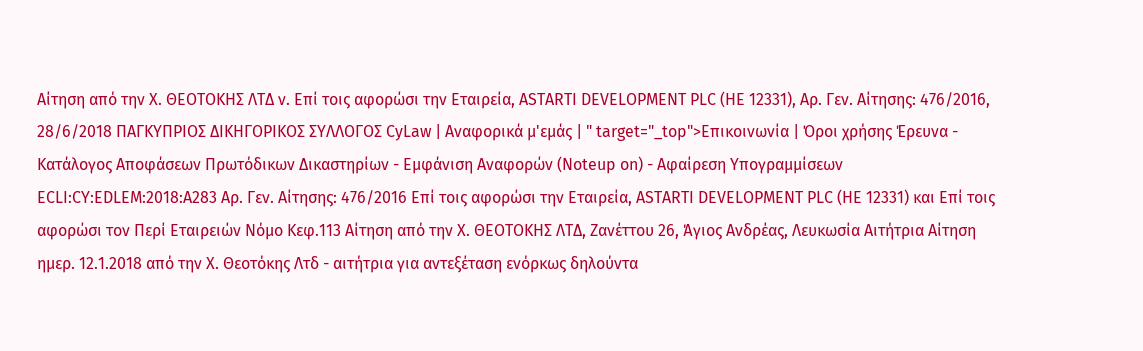Αίτηση από την Χ. ΘΕΟΤΟΚΗΣ ΛΤΔ ν. Επί τοις αφορώσι την Εταιρεία, ASTARTI DEVELOPMENT PLC (HE 12331), Αρ. Γεν. Αίτησης: 476/2016, 28/6/2018 ΠΑΓΚΥΠΡΙΟΣ ΔΙΚΗΓΟΡΙΚΟΣ ΣΥΛΛΟΓΟΣ CyLaw | Αναφορικά μ'εμάς | " target="_top">Επικοινωνία | Όροι χρήσης Έρευνα - Κατάλογος Αποφάσεων Πρωτόδικων Δικαστηρίων - Εμφάνιση Αναφορών (Noteup on) - Αφαίρεση Υπογραμμίσεων ECLI:CY:EDLEM:2018:A283 Αρ. Γεν. Αίτησης: 476/2016 Επί τοις αφορώσι την Εταιρεία, ASTARTI DEVELOPMENT PLC (HE 12331) και Επί τοις αφορώσι τον Περί Εταιρειών Νόμο Κεφ.113 Αίτηση από την Χ. ΘΕΟΤΟΚΗΣ ΛΤΔ, Ζανέττου 26, Άγιος Ανδρέας, Λευκωσία Αιτήτρια Αίτηση ημερ. 12.1.2018 από την Χ. Θεοτόκης Λτδ - αιτήτρια για αντεξέταση ενόρκως δηλούντα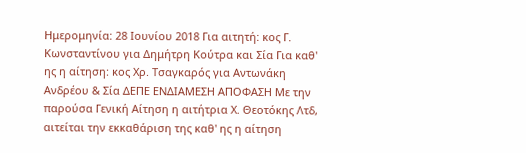Ημερομηνία: 28 Ιουνίου 2018 Για αιτητή: κος Γ. Κωνσταντίνου για Δημήτρη Κούτρα και Σία Για καθ' ης η αίτηση: κος Χρ. Τσαγκαρός για Αντωνάκη Ανδρέου & Σία ΔΕΠΕ ΕΝΔΙΑΜΕΣΗ ΑΠΟΦΑΣΗ Με την παρούσα Γενική Αίτηση η αιτήτρια Χ. Θεοτόκης Λτδ, αιτείται την εκκαθάριση της καθ' ης η αίτηση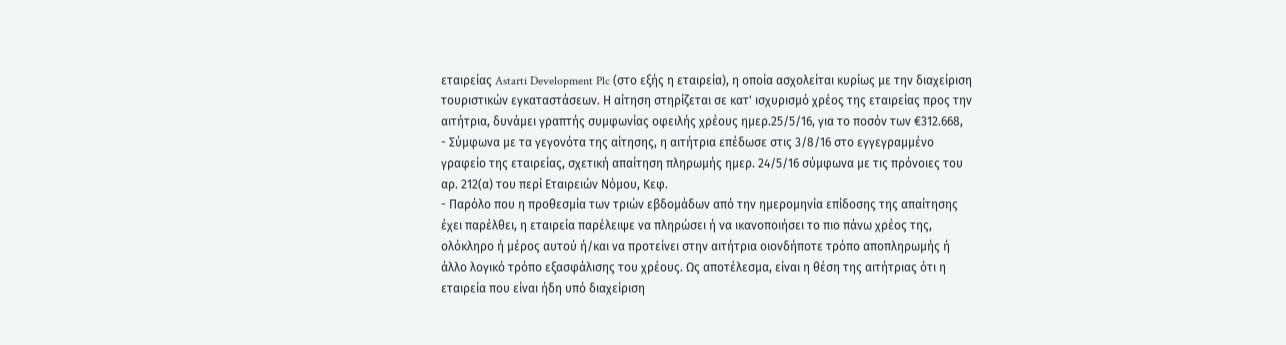εταιρείας Astarti Development Plc (στο εξής η εταιρεία), η οποία ασχολείται κυρίως με την διαχείριση τουριστικών εγκαταστάσεων. Η αίτηση στηρίζεται σε κατ' ισχυρισμό χρέος της εταιρείας προς την αιτήτρια, δυνάμει γραπτής συμφωνίας οφειλής χρέους ημερ.25/5/16, για το ποσόν των €312.668,
- Σύμφωνα με τα γεγονότα της αίτησης, η αιτήτρια επέδωσε στις 3/8/16 στο εγγεγραμμένο γραφείο της εταιρείας, σχετική απαίτηση πληρωμής ημερ. 24/5/16 σύμφωνα με τις πρόνοιες του αρ. 212(α) του περί Εταιρειών Νόμου, Κεφ.
- Παρόλο που η προθεσμία των τριών εβδομάδων από την ημερομηνία επίδοσης της απαίτησης έχει παρέλθει, η εταιρεία παρέλειψε να πληρώσει ή να ικανοποιήσει το πιο πάνω χρέος της, ολόκληρο ή μέρος αυτού ή/και να προτείνει στην αιτήτρια οιονδήποτε τρόπο αποπληρωμής ή άλλο λογικό τρόπο εξασφάλισης του χρέους. Ως αποτέλεσμα, είναι η θέση της αιτήτριας ότι η εταιρεία που είναι ήδη υπό διαχείριση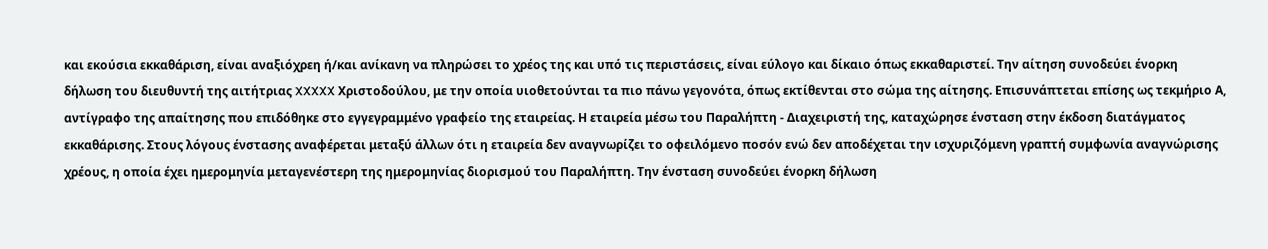και εκούσια εκκαθάριση, είναι αναξιόχρεη ή/και ανίκανη να πληρώσει το χρέος της και υπό τις περιστάσεις, είναι εύλογο και δίκαιο όπως εκκαθαριστεί. Την αίτηση συνοδεύει ένορκη δήλωση του διευθυντή της αιτήτριας XXXXX Χριστοδούλου, με την οποία υιοθετούνται τα πιο πάνω γεγονότα, όπως εκτίθενται στο σώμα της αίτησης. Επισυνάπτεται επίσης ως τεκμήριο Α, αντίγραφο της απαίτησης που επιδόθηκε στο εγγεγραμμένο γραφείο της εταιρείας. Η εταιρεία μέσω του Παραλήπτη - Διαχειριστή της, καταχώρησε ένσταση στην έκδοση διατάγματος εκκαθάρισης. Στους λόγους ένστασης αναφέρεται μεταξύ άλλων ότι η εταιρεία δεν αναγνωρίζει το οφειλόμενο ποσόν ενώ δεν αποδέχεται την ισχυριζόμενη γραπτή συμφωνία αναγνώρισης χρέους, η οποία έχει ημερομηνία μεταγενέστερη της ημερομηνίας διορισμού του Παραλήπτη. Την ένσταση συνοδεύει ένορκη δήλωση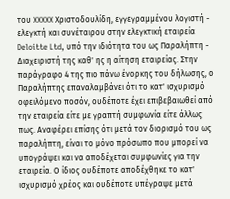του XXXXX Χριστοδουλίδη, εγγεγραμμένου λογιστή - ελεγκτή και συνέταιρου στην ελεγκτική εταιρεία Deloitte Ltd, υπό την ιδιότητα του ως Παραλήπτη - Διαχειριστή της καθ' ης η αίτηση εταιρείας. Στην παράγραφο 4 της πιο πάνω ένορκης του δήλωσης, ο Παραλήπτης επαναλαμβάνει ότι το κατ' ισχυρισμό οφειλόμενο ποσόν, ουδέποτε έχει επιβεβαιωθεί από την εταιρεία είτε με γραπτή συμφωνία είτε άλλως πως. Αναφέρει επίσης ότι μετά τον διορισμό του ως παραλήπτη, είναι το μόνο πρόσωπο που μπορεί να υπογράψει και να αποδέχεται συμφωνίες για την εταιρεία. Ο ίδιος ουδέποτε αποδέχθηκε το κατ' ισχυρισμό χρέος και ουδέποτε υπέγραψε μετά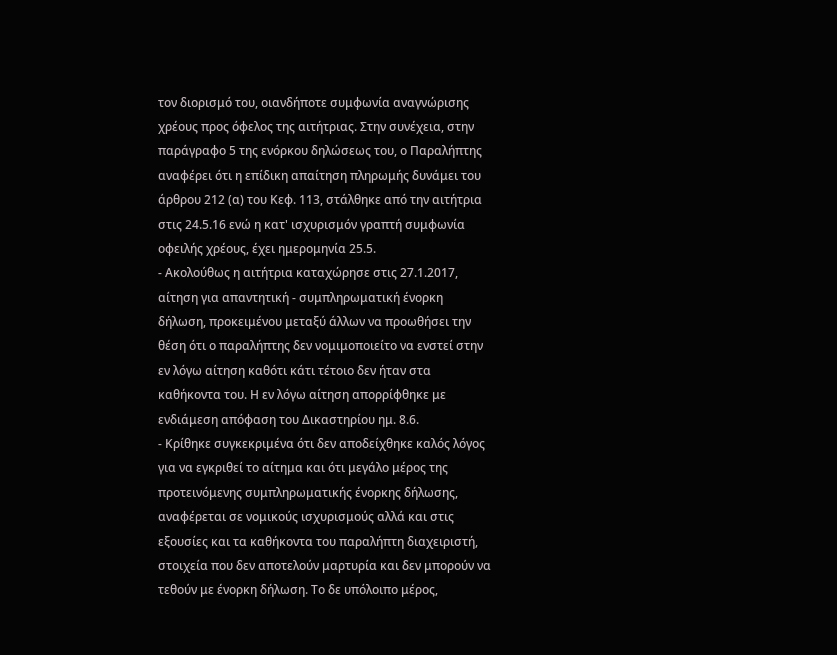τον διορισμό του, οιανδήποτε συμφωνία αναγνώρισης χρέους προς όφελος της αιτήτριας. Στην συνέχεια, στην παράγραφο 5 της ενόρκου δηλώσεως του, ο Παραλήπτης αναφέρει ότι η επίδικη απαίτηση πληρωμής δυνάμει του άρθρου 212 (α) του Κεφ. 113, στάλθηκε από την αιτήτρια στις 24.5.16 ενώ η κατ' ισχυρισμόν γραπτή συμφωνία οφειλής χρέους, έχει ημερομηνία 25.5.
- Ακολούθως η αιτήτρια καταχώρησε στις 27.1.2017, αίτηση για απαντητική - συμπληρωματική ένορκη δήλωση, προκειμένου μεταξύ άλλων να προωθήσει την θέση ότι ο παραλήπτης δεν νομιμοποιείτο να ενστεί στην εν λόγω αίτηση καθότι κάτι τέτοιο δεν ήταν στα καθήκοντα του. Η εν λόγω αίτηση απορρίφθηκε με ενδιάμεση απόφαση του Δικαστηρίου ημ. 8.6.
- Κρίθηκε συγκεκριμένα ότι δεν αποδείχθηκε καλός λόγος για να εγκριθεί το αίτημα και ότι μεγάλο μέρος της προτεινόμενης συμπληρωματικής ένορκης δήλωσης, αναφέρεται σε νομικούς ισχυρισμούς αλλά και στις εξουσίες και τα καθήκοντα του παραλήπτη διαχειριστή, στοιχεία που δεν αποτελούν μαρτυρία και δεν μπορούν να τεθούν με ένορκη δήλωση. Το δε υπόλοιπο μέρος,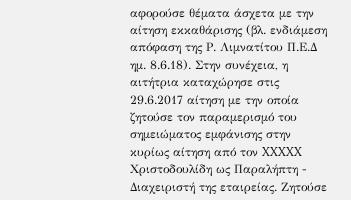αφορούσε θέματα άσχετα με την αίτηση εκκαθάρισης (βλ. ενδιάμεση απόφαση της Ρ. Λιμνατίτου Π.Ε.Δ ημ. 8.6.18). Στην συνέχεια, η αιτήτρια καταχώρησε στις 29.6.2017 αίτηση με την οποία ζητούσε τον παραμερισμό του σημειώματος εμφάνισης στην κυρίως αίτηση από τον XXXXX Χριστοδουλίδη ως Παραλήπτη - Διαχειριστή της εταιρείας. Ζητούσε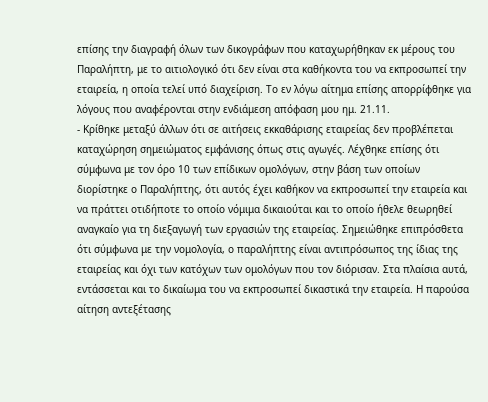επίσης την διαγραφή όλων των δικογράφων που καταχωρήθηκαν εκ μέρους του Παραλήπτη, με το αιτιολογικό ότι δεν είναι στα καθήκοντα του να εκπροσωπεί την εταιρεία, η οποία τελεί υπό διαχείριση. Το εν λόγω αίτημα επίσης απορρίφθηκε για λόγους που αναφέρονται στην ενδιάμεση απόφαση μου ημ. 21.11.
- Κρίθηκε μεταξύ άλλων ότι σε αιτήσεις εκκαθάρισης εταιρείας δεν προβλέπεται καταχώρηση σημειώματος εμφάνισης όπως στις αγωγές. Λέχθηκε επίσης ότι σύμφωνα με τον όρο 10 των επίδικων ομολόγων, στην βάση των οποίων διορίστηκε ο Παραλήπτης, ότι αυτός έχει καθήκον να εκπροσωπεί την εταιρεία και να πράττει οτιδήποτε το οποίο νόμιμα δικαιούται και το οποίο ήθελε θεωρηθεί αναγκαίο για τη διεξαγωγή των εργασιών της εταιρείας. Σημειώθηκε επιπρόσθετα ότι σύμφωνα με την νομολογία, ο παραλήπτης είναι αντιπρόσωπος της ίδιας της εταιρείας και όχι των κατόχων των ομολόγων που τον διόρισαν. Στα πλαίσια αυτά, εντάσσεται και το δικαίωμα του να εκπροσωπεί δικαστικά την εταιρεία. Η παρούσα αίτηση αντεξέτασης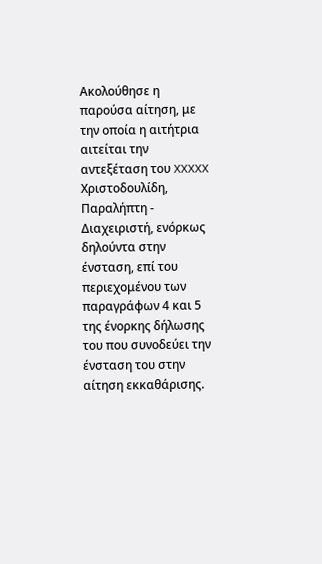Ακολούθησε η παρούσα αίτηση, με την οποία η αιτήτρια αιτείται την αντεξέταση του XXXXX Χριστοδουλίδη, Παραλήπτη - Διαχειριστή, ενόρκως δηλούντα στην ένσταση, επί του περιεχομένου των παραγράφων 4 και 5 της ένορκης δήλωσης του που συνοδεύει την ένσταση του στην αίτηση εκκαθάρισης.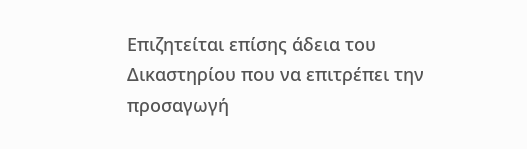Επιζητείται επίσης άδεια του Δικαστηρίου που να επιτρέπει την προσαγωγή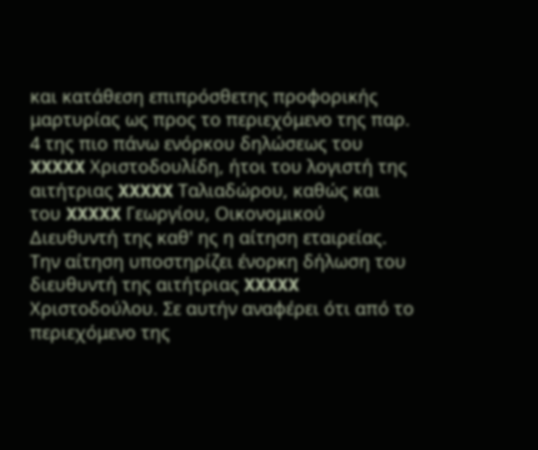και κατάθεση επιπρόσθετης προφορικής μαρτυρίας ως προς το περιεχόμενο της παρ. 4 της πιο πάνω ενόρκου δηλώσεως του XXXXX Χριστοδουλίδη, ήτοι του λογιστή της αιτήτριας XXXXX Ταλιαδώρου, καθώς και του XXXXX Γεωργίου, Οικονομικού Διευθυντή της καθ' ης η αίτηση εταιρείας. Την αίτηση υποστηρίζει ένορκη δήλωση του διευθυντή της αιτήτριας XXXXX Χριστοδούλου. Σε αυτήν αναφέρει ότι από το περιεχόμενο της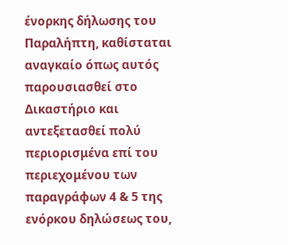ένορκης δήλωσης του Παραλήπτη, καθίσταται αναγκαίο όπως αυτός παρουσιασθεί στο Δικαστήριο και αντεξετασθεί πολύ περιορισμένα επί του περιεχομένου των παραγράφων 4 & 5 της ενόρκου δηλώσεως του,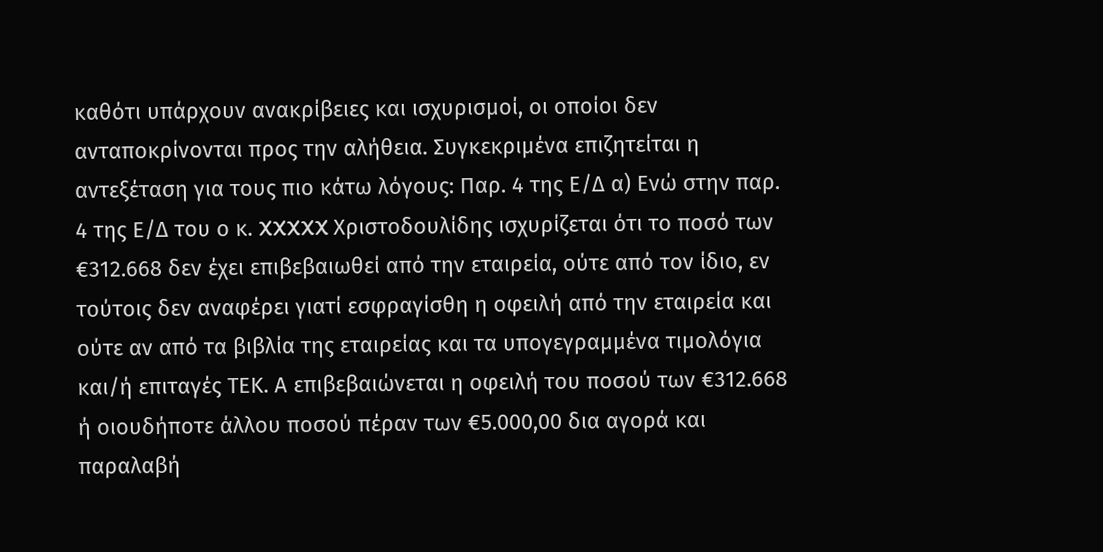καθότι υπάρχουν ανακρίβειες και ισχυρισμοί, οι οποίοι δεν ανταποκρίνονται προς την αλήθεια. Συγκεκριμένα επιζητείται η αντεξέταση για τους πιο κάτω λόγους: Παρ. 4 της Ε/Δ α) Ενώ στην παρ. 4 της Ε/Δ του ο κ. XXXXX Χριστοδουλίδης ισχυρίζεται ότι το ποσό των €312.668 δεν έχει επιβεβαιωθεί από την εταιρεία, ούτε από τον ίδιο, εν τούτοις δεν αναφέρει γιατί εσφραγίσθη η οφειλή από την εταιρεία και ούτε αν από τα βιβλία της εταιρείας και τα υπογεγραμμένα τιμολόγια και/ή επιταγές ΤΕΚ. Α επιβεβαιώνεται η οφειλή του ποσού των €312.668 ή οιουδήποτε άλλου ποσού πέραν των €5.000,00 δια αγορά και παραλαβή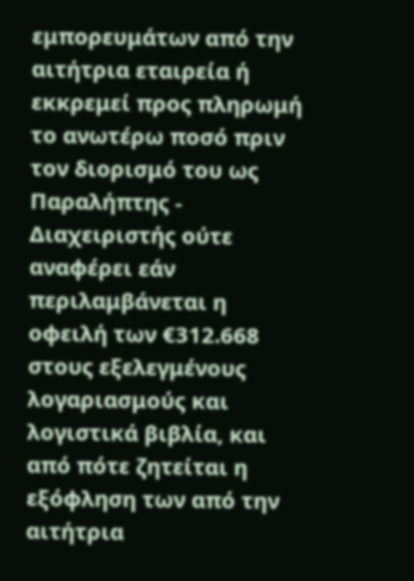εμπορευμάτων από την αιτήτρια εταιρεία ή εκκρεμεί προς πληρωμή το ανωτέρω ποσό πριν τον διορισμό του ως Παραλήπτης - Διαχειριστής ούτε αναφέρει εάν περιλαμβάνεται η οφειλή των €312.668 στους εξελεγμένους λογαριασμούς και λογιστικά βιβλία, και από πότε ζητείται η εξόφληση των από την αιτήτρια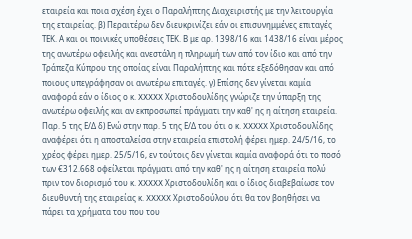εταιρεία και ποια σχέση έχει ο Παραλήπτης Διαχειριστής με την λειτουργία της εταιρείας. β) Περαιτέρω δεν διευκρινίζει εάν οι επισυνημμένες επιταγές ΤΕΚ. Α και οι ποινικές υποθέσεις ΤΕΚ. Β με αρ. 1398/16 και 1438/16 είναι μέρος της ανωτέρω οφειλής και ανεστάλη η πληρωμή των από τον ίδιο και από την Τράπεζα Κύπρου της οποίας είναι Παραλήπτης και πότε εξεδόθησαν και από ποιους υπεγράφησαν οι ανωτέρω επιταγές. γ) Επίσης δεν γίνεται καμία αναφορά εάν ο ίδιος ο κ. XXXXX Χριστοδουλίδης γνώριζε την ύπαρξη της ανωτέρω οφειλής και αν εκπροσωπεί πράγματι την καθ' ης η αίτηση εταιρεία. Παρ. 5 της Ε/Δ δ) Ενώ στην παρ. 5 της Ε/Δ του ότι ο κ. XXXXX Χριστοδουλίδης αναφέρει ότι η αποσταλείσα στην εταιρεία επιστολή φέρει ημερ. 24/5/16, το χρέος φέρει ημερ. 25/5/16, εν τούτοις δεν γίνεται καμία αναφορά ότι το ποσό των €312.668 οφείλεται πράγματι από την καθ' ης η αίτηση εταιρεία πολύ πριν τον διορισμό του κ. XXXXX Χριστοδουλίδη και ο ίδιος διαβεβαίωσε τον διευθυντή της εταιρείας κ. XXXXX Χριστοδούλου ότι θα τον βοηθήσει να πάρει τα χρήματα του που του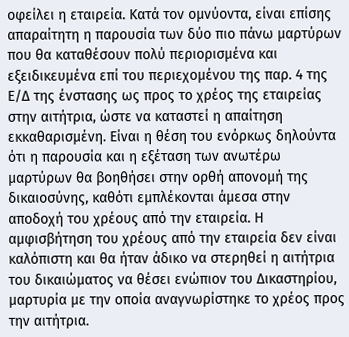οφείλει η εταιρεία. Κατά τον ομνύοντα, είναι επίσης απαραίτητη η παρουσία των δύο πιο πάνω μαρτύρων που θα καταθέσουν πολύ περιορισμένα και εξειδικευμένα επί του περιεχομένου της παρ. 4 της Ε/Δ της ένστασης ως προς το χρέος της εταιρείας στην αιτήτρια, ώστε να καταστεί η απαίτηση εκκαθαρισμένη. Είναι η θέση του ενόρκως δηλούντα ότι η παρουσία και η εξέταση των ανωτέρω μαρτύρων θα βοηθήσει στην ορθή απονομή της δικαιοσύνης, καθότι εμπλέκονται άμεσα στην αποδοχή του χρέους από την εταιρεία. Η αμφισβήτηση του χρέους από την εταιρεία δεν είναι καλόπιστη και θα ήταν άδικο να στερηθεί η αιτήτρια του δικαιώματος να θέσει ενώπιον του Δικαστηρίου, μαρτυρία με την οποία αναγνωρίστηκε το χρέος προς την αιτήτρια.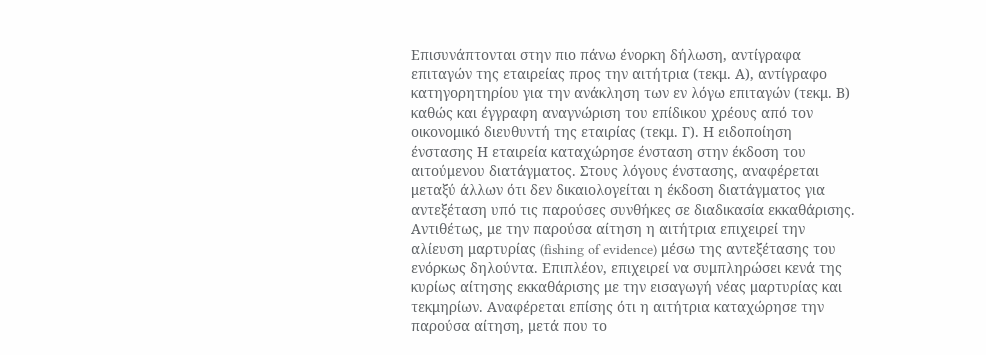Επισυνάπτονται στην πιο πάνω ένορκη δήλωση, αντίγραφα επιταγών της εταιρείας προς την αιτήτρια (τεκμ. Α), αντίγραφο κατηγορητηρίου για την ανάκληση των εν λόγω επιταγών (τεκμ. Β) καθώς και έγγραφη αναγνώριση του επίδικου χρέους από τον οικονομικό διευθυντή της εταιρίας (τεκμ. Γ). Η ειδοποίηση ένστασης Η εταιρεία καταχώρησε ένσταση στην έκδοση του αιτούμενου διατάγματος. Στους λόγους ένστασης, αναφέρεται μεταξύ άλλων ότι δεν δικαιολογείται η έκδοση διατάγματος για αντεξέταση υπό τις παρούσες συνθήκες σε διαδικασία εκκαθάρισης. Αντιθέτως, με την παρούσα αίτηση η αιτήτρια επιχειρεί την αλίευση μαρτυρίας (fishing of evidence) μέσω της αντεξέτασης του ενόρκως δηλούντα. Επιπλέον, επιχειρεί να συμπληρώσει κενά της κυρίως αίτησης εκκαθάρισης με την εισαγωγή νέας μαρτυρίας και τεκμηρίων. Αναφέρεται επίσης ότι η αιτήτρια καταχώρησε την παρούσα αίτηση, μετά που το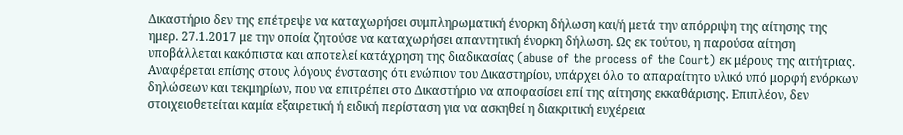Δικαστήριο δεν της επέτρεψε να καταχωρήσει συμπληρωματική ένορκη δήλωση και/ή μετά την απόρριψη της αίτησης της ημερ. 27.1.2017 με την οποία ζητούσε να καταχωρήσει απαντητική ένορκη δήλωση. Ως εκ τούτου, η παρούσα αίτηση υποβάλλεται κακόπιστα και αποτελεί κατάχρηση της διαδικασίας (abuse of the process of the Court) εκ μέρους της αιτήτριας. Αναφέρεται επίσης στους λόγους ένστασης ότι ενώπιον του Δικαστηρίου, υπάρχει όλο το απαραίτητο υλικό υπό μορφή ενόρκων δηλώσεων και τεκμηρίων, που να επιτρέπει στο Δικαστήριο να αποφασίσει επί της αίτησης εκκαθάρισης. Επιπλέον, δεν στοιχειοθετείται καμία εξαιρετική ή ειδική περίσταση για να ασκηθεί η διακριτική ευχέρεια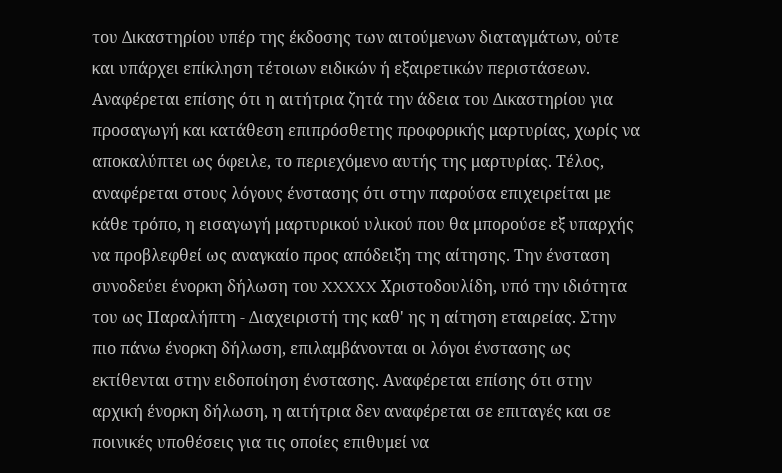του Δικαστηρίου υπέρ της έκδοσης των αιτούμενων διαταγμάτων, ούτε και υπάρχει επίκληση τέτοιων ειδικών ή εξαιρετικών περιστάσεων. Αναφέρεται επίσης ότι η αιτήτρια ζητά την άδεια του Δικαστηρίου για προσαγωγή και κατάθεση επιπρόσθετης προφορικής μαρτυρίας, χωρίς να αποκαλύπτει ως όφειλε, το περιεχόμενο αυτής της μαρτυρίας. Τέλος, αναφέρεται στους λόγους ένστασης ότι στην παρούσα επιχειρείται με κάθε τρόπο, η εισαγωγή μαρτυρικού υλικού που θα μπορούσε εξ υπαρχής να προβλεφθεί ως αναγκαίο προς απόδειξη της αίτησης. Την ένσταση συνοδεύει ένορκη δήλωση του XXXXX Χριστοδουλίδη, υπό την ιδιότητα του ως Παραλήπτη - Διαχειριστή της καθ' ης η αίτηση εταιρείας. Στην πιο πάνω ένορκη δήλωση, επιλαμβάνονται οι λόγοι ένστασης ως εκτίθενται στην ειδοποίηση ένστασης. Αναφέρεται επίσης ότι στην αρχική ένορκη δήλωση, η αιτήτρια δεν αναφέρεται σε επιταγές και σε ποινικές υποθέσεις για τις οποίες επιθυμεί να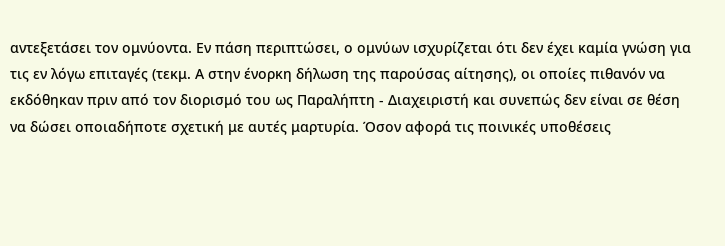αντεξετάσει τον ομνύοντα. Εν πάση περιπτώσει, ο ομνύων ισχυρίζεται ότι δεν έχει καμία γνώση για τις εν λόγω επιταγές (τεκμ. Α στην ένορκη δήλωση της παρούσας αίτησης), οι οποίες πιθανόν να εκδόθηκαν πριν από τον διορισμό του ως Παραλήπτη - Διαχειριστή και συνεπώς δεν είναι σε θέση να δώσει οποιαδήποτε σχετική με αυτές μαρτυρία. Όσον αφορά τις ποινικές υποθέσεις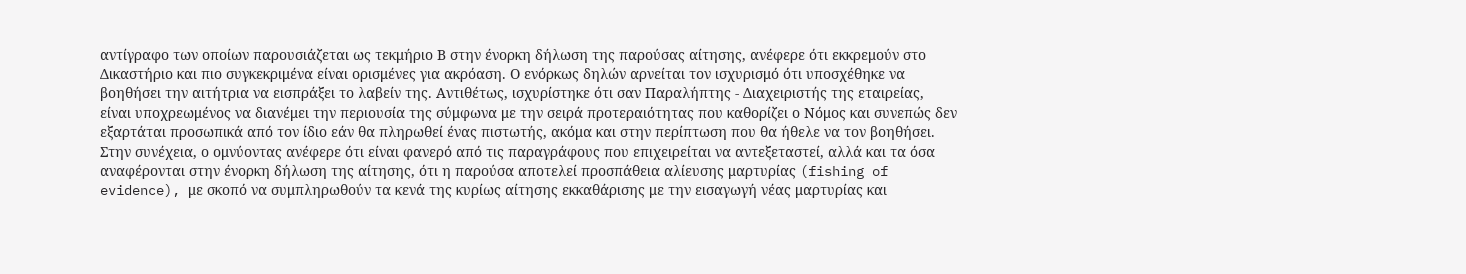αντίγραφο των οποίων παρουσιάζεται ως τεκμήριο Β στην ένορκη δήλωση της παρούσας αίτησης, ανέφερε ότι εκκρεμούν στο Δικαστήριο και πιο συγκεκριμένα είναι ορισμένες για ακρόαση. Ο ενόρκως δηλών αρνείται τον ισχυρισμό ότι υποσχέθηκε να βοηθήσει την αιτήτρια να εισπράξει το λαβείν της. Αντιθέτως, ισχυρίστηκε ότι σαν Παραλήπτης - Διαχειριστής της εταιρείας, είναι υποχρεωμένος να διανέμει την περιουσία της σύμφωνα με την σειρά προτεραιότητας που καθορίζει ο Νόμος και συνεπώς δεν εξαρτάται προσωπικά από τον ίδιο εάν θα πληρωθεί ένας πιστωτής, ακόμα και στην περίπτωση που θα ήθελε να τον βοηθήσει. Στην συνέχεια, ο ομνύοντας ανέφερε ότι είναι φανερό από τις παραγράφους που επιχειρείται να αντεξεταστεί, αλλά και τα όσα αναφέρονται στην ένορκη δήλωση της αίτησης, ότι η παρούσα αποτελεί προσπάθεια αλίευσης μαρτυρίας (fishing of evidence), με σκοπό να συμπληρωθούν τα κενά της κυρίως αίτησης εκκαθάρισης με την εισαγωγή νέας μαρτυρίας και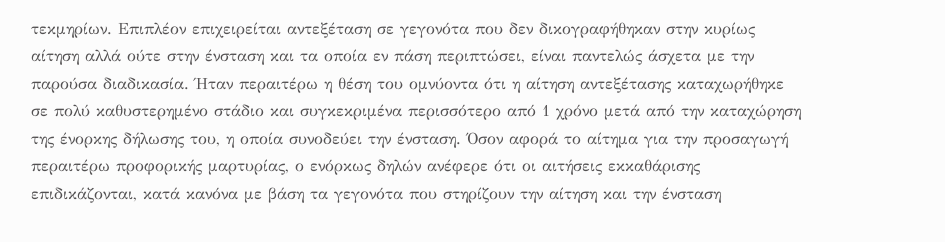τεκμηρίων. Επιπλέον επιχειρείται αντεξέταση σε γεγονότα που δεν δικογραφήθηκαν στην κυρίως αίτηση αλλά ούτε στην ένσταση και τα οποία εν πάση περιπτώσει, είναι παντελώς άσχετα με την παρούσα διαδικασία. Ήταν περαιτέρω η θέση του ομνύοντα ότι η αίτηση αντεξέτασης καταχωρήθηκε σε πολύ καθυστερημένο στάδιο και συγκεκριμένα περισσότερο από 1 χρόνο μετά από την καταχώρηση της ένορκης δήλωσης του, η οποία συνοδεύει την ένσταση. Όσον αφορά το αίτημα για την προσαγωγή περαιτέρω προφορικής μαρτυρίας, ο ενόρκως δηλών ανέφερε ότι οι αιτήσεις εκκαθάρισης επιδικάζονται, κατά κανόνα με βάση τα γεγονότα που στηρίζουν την αίτηση και την ένσταση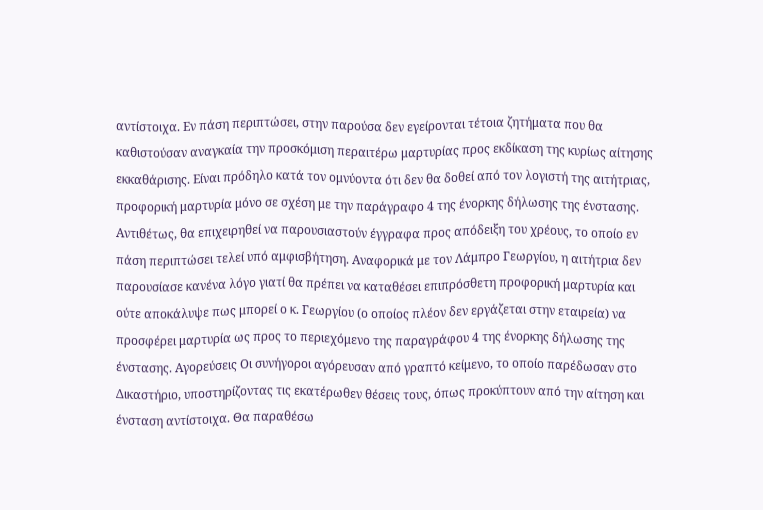αντίστοιχα. Εν πάση περιπτώσει, στην παρούσα δεν εγείρονται τέτοια ζητήματα που θα καθιστούσαν αναγκαία την προσκόμιση περαιτέρω μαρτυρίας προς εκδίκαση της κυρίως αίτησης εκκαθάρισης. Είναι πρόδηλο κατά τον ομνύοντα ότι δεν θα δοθεί από τον λογιστή της αιτήτριας, προφορική μαρτυρία μόνο σε σχέση με την παράγραφο 4 της ένορκης δήλωσης της ένστασης. Αντιθέτως, θα επιχειρηθεί να παρουσιαστούν έγγραφα προς απόδειξη του χρέους, το οποίο εν πάση περιπτώσει τελεί υπό αμφισβήτηση. Αναφορικά με τον Λάμπρο Γεωργίου, η αιτήτρια δεν παρουσίασε κανένα λόγο γιατί θα πρέπει να καταθέσει επιπρόσθετη προφορική μαρτυρία και ούτε αποκάλυψε πως μπορεί ο κ. Γεωργίου (ο οποίος πλέον δεν εργάζεται στην εταιρεία) να προσφέρει μαρτυρία ως προς το περιεχόμενο της παραγράφου 4 της ένορκης δήλωσης της ένστασης. Αγορεύσεις Οι συνήγοροι αγόρευσαν από γραπτό κείμενο, το οποίο παρέδωσαν στο Δικαστήριο, υποστηρίζοντας τις εκατέρωθεν θέσεις τους, όπως προκύπτουν από την αίτηση και ένσταση αντίστοιχα. Θα παραθέσω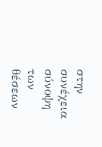στην συνέχεια σύνοψη των θέσεων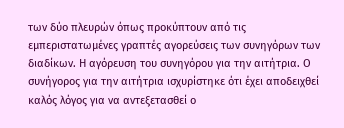των δύο πλευρών όπως προκύπτουν από τις εμπεριστατωμένες γραπτές αγορεύσεις των συνηγόρων των διαδίκων. Η αγόρευση του συνηγόρου για την αιτήτρια. Ο συνήγορος για την αιτήτρια ισχυρίστηκε ότι έχει αποδειχθεί καλός λόγος για να αντεξετασθεί ο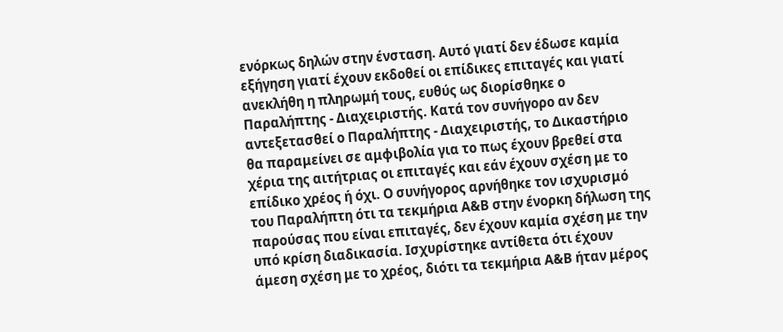ενόρκως δηλών στην ένσταση. Αυτό γιατί δεν έδωσε καμία εξήγηση γιατί έχουν εκδοθεί οι επίδικες επιταγές και γιατί ανεκλήθη η πληρωμή τους, ευθύς ως διορίσθηκε ο Παραλήπτης - Διαχειριστής. Κατά τον συνήγορο αν δεν αντεξετασθεί ο Παραλήπτης - Διαχειριστής, το Δικαστήριο θα παραμείνει σε αμφιβολία για το πως έχουν βρεθεί στα χέρια της αιτήτριας οι επιταγές και εάν έχουν σχέση με το επίδικο χρέος ή όχι. Ο συνήγορος αρνήθηκε τον ισχυρισμό του Παραλήπτη ότι τα τεκμήρια Α&Β στην ένορκη δήλωση της παρούσας που είναι επιταγές, δεν έχουν καμία σχέση με την υπό κρίση διαδικασία. Ισχυρίστηκε αντίθετα ότι έχουν άμεση σχέση με το χρέος, διότι τα τεκμήρια Α&Β ήταν μέρος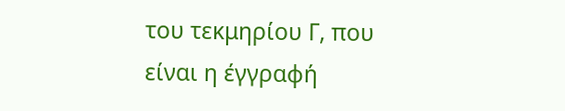του τεκμηρίου Γ, που είναι η έγγραφή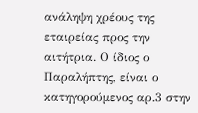ανάληψη χρέους της εταιρείας προς την αιτήτρια. Ο ίδιος ο Παραλήπτης, είναι ο κατηγορούμενος αρ.3 στην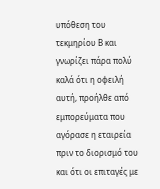υπόθεση του τεκμηρίου Β και γνωρίζει πάρα πολύ καλά ότι η οφειλή αυτή, προήλθε από εμπορεύματα που αγόρασε η εταιρεία πριν το διορισμό του και ότι οι επιταγές με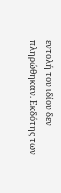εντολή του ιδίου δεν πληρώθηκαν. Εκδότης των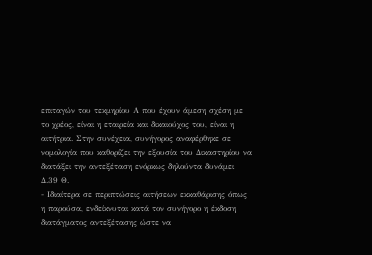επιταγών του τεκμηρίου Α που έχουν άμεση σχέση με το χρέος, είναι η εταιρεία και δικαιούχος του, είναι η αιτήτρια. Στην συνέχεια, συνήγορος αναφέρθηκε σε νομολογία που καθορίζει την εξουσία του Δικαστηρίου να διατάξει την αντεξέταση ενόρκως δηλούντα δυνάμει Δ.39 Θ.
- Ιδιαίτερα σε περιπτώσεις αιτήσεων εκκαθάρισης όπως η παρούσα, ενδείκνυται κατά τον συνήγορο η έκδοση διατάγματος αντεξέτασης ώστε να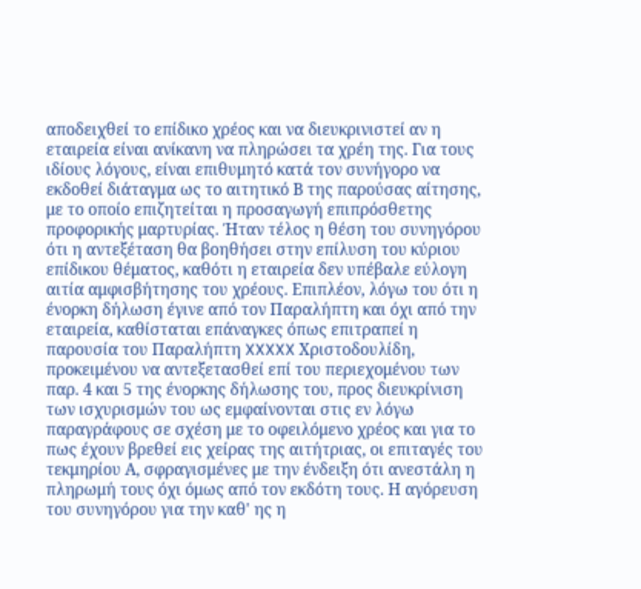αποδειχθεί το επίδικο χρέος και να διευκρινιστεί αν η εταιρεία είναι ανίκανη να πληρώσει τα χρέη της. Για τους ιδίους λόγους, είναι επιθυμητό κατά τον συνήγορο να εκδοθεί διάταγμα ως το αιτητικό Β της παρούσας αίτησης, με το οποίο επιζητείται η προσαγωγή επιπρόσθετης προφορικής μαρτυρίας. Ήταν τέλος η θέση του συνηγόρου ότι η αντεξέταση θα βοηθήσει στην επίλυση του κύριου επίδικου θέματος, καθότι η εταιρεία δεν υπέβαλε εύλογη αιτία αμφισβήτησης του χρέους. Επιπλέον, λόγω του ότι η ένορκη δήλωση έγινε από τον Παραλήπτη και όχι από την εταιρεία, καθίσταται επάναγκες όπως επιτραπεί η παρουσία του Παραλήπτη XXXXX Χριστοδουλίδη, προκειμένου να αντεξετασθεί επί του περιεχομένου των παρ. 4 και 5 της ένορκης δήλωσης του, προς διευκρίνιση των ισχυρισμών του ως εμφαίνονται στις εν λόγω παραγράφους σε σχέση με το οφειλόμενο χρέος και για το πως έχουν βρεθεί εις χείρας της αιτήτριας, οι επιταγές του τεκμηρίου Α, σφραγισμένες με την ένδειξη ότι ανεστάλη η πληρωμή τους όχι όμως από τον εκδότη τους. Η αγόρευση του συνηγόρου για την καθ' ης η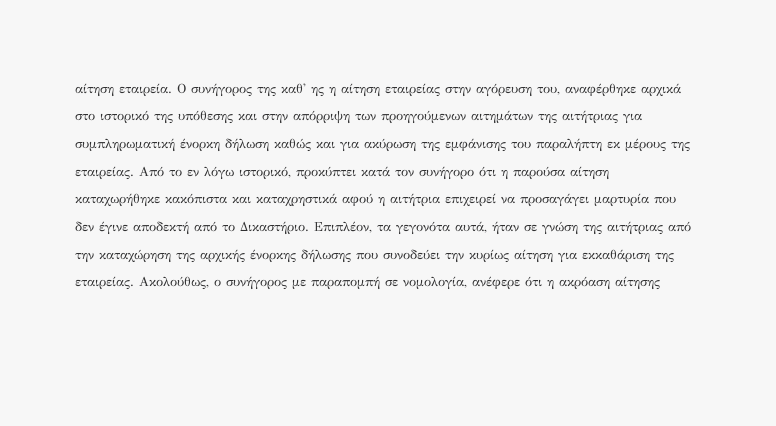αίτηση εταιρεία. Ο συνήγορος της καθ' ης η αίτηση εταιρείας στην αγόρευση του, αναφέρθηκε αρχικά στο ιστορικό της υπόθεσης και στην απόρριψη των προηγούμενων αιτημάτων της αιτήτριας για συμπληρωματική ένορκη δήλωση καθώς και για ακύρωση της εμφάνισης του παραλήπτη εκ μέρους της εταιρείας. Από το εν λόγω ιστορικό, προκύπτει κατά τον συνήγορο ότι η παρούσα αίτηση καταχωρήθηκε κακόπιστα και καταχρηστικά αφού η αιτήτρια επιχειρεί να προσαγάγει μαρτυρία που δεν έγινε αποδεκτή από το Δικαστήριο. Επιπλέον, τα γεγονότα αυτά, ήταν σε γνώση της αιτήτριας από την καταχώρηση της αρχικής ένορκης δήλωσης που συνοδεύει την κυρίως αίτηση για εκκαθάριση της εταιρείας. Ακολούθως, ο συνήγορος με παραπομπή σε νομολογία, ανέφερε ότι η ακρόαση αίτησης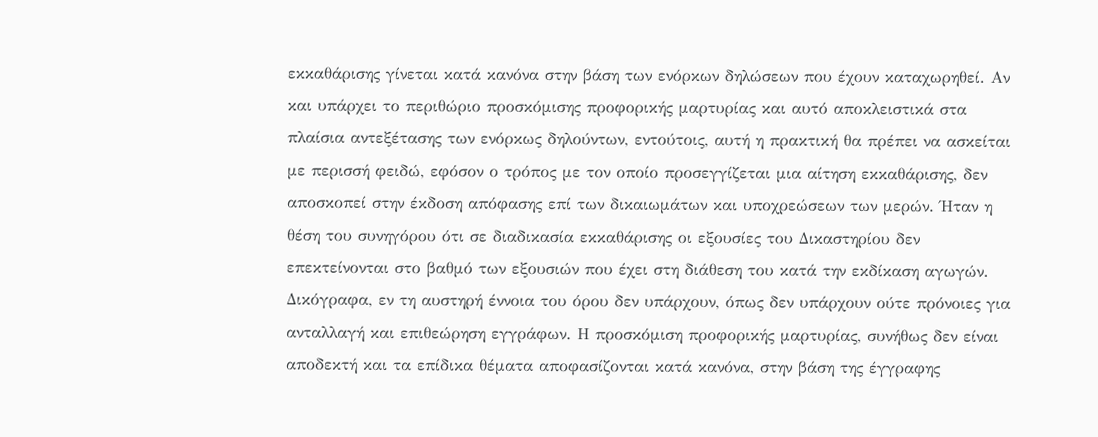εκκαθάρισης γίνεται κατά κανόνα στην βάση των ενόρκων δηλώσεων που έχουν καταχωρηθεί. Αν και υπάρχει το περιθώριο προσκόμισης προφορικής μαρτυρίας και αυτό αποκλειστικά στα πλαίσια αντεξέτασης των ενόρκως δηλούντων, εντούτοις, αυτή η πρακτική θα πρέπει να ασκείται με περισσή φειδώ, εφόσον ο τρόπος με τον οποίο προσεγγίζεται μια αίτηση εκκαθάρισης, δεν αποσκοπεί στην έκδοση απόφασης επί των δικαιωμάτων και υποχρεώσεων των μερών. Ήταν η θέση του συνηγόρου ότι σε διαδικασία εκκαθάρισης οι εξουσίες του Δικαστηρίου δεν επεκτείνονται στο βαθμό των εξουσιών που έχει στη διάθεση του κατά την εκδίκαση αγωγών. Δικόγραφα, εν τη αυστηρή έννοια του όρου δεν υπάρχουν, όπως δεν υπάρχουν ούτε πρόνοιες για ανταλλαγή και επιθεώρηση εγγράφων. Η προσκόμιση προφορικής μαρτυρίας, συνήθως δεν είναι αποδεκτή και τα επίδικα θέματα αποφασίζονται κατά κανόνα, στην βάση της έγγραφης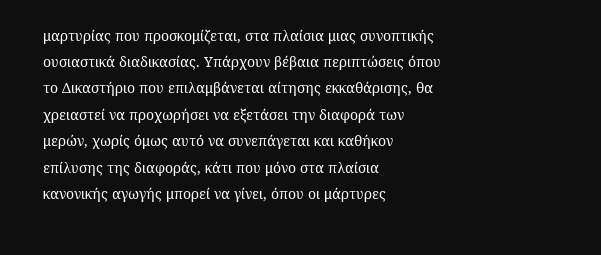μαρτυρίας που προσκομίζεται, στα πλαίσια μιας συνοπτικής ουσιαστικά διαδικασίας. Υπάρχουν βέβαια περιπτώσεις όπου το Δικαστήριο που επιλαμβάνεται αίτησης εκκαθάρισης, θα χρειαστεί να προχωρήσει να εξετάσει την διαφορά των μερών, χωρίς όμως αυτό να συνεπάγεται και καθήκον επίλυσης της διαφοράς, κάτι που μόνο στα πλαίσια κανονικής αγωγής μπορεί να γίνει, όπου οι μάρτυρες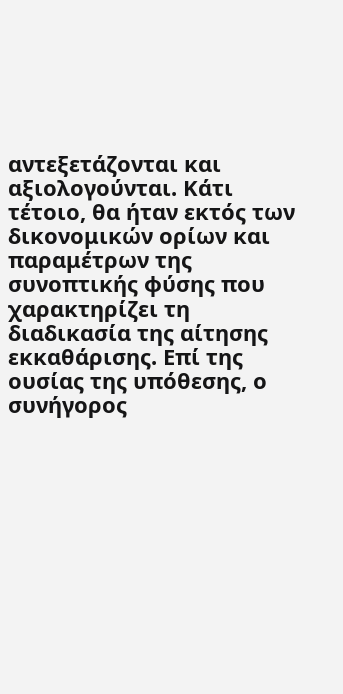αντεξετάζονται και αξιολογούνται. Κάτι τέτοιο, θα ήταν εκτός των δικονομικών ορίων και παραμέτρων της συνοπτικής φύσης που χαρακτηρίζει τη διαδικασία της αίτησης εκκαθάρισης. Επί της ουσίας της υπόθεσης, ο συνήγορος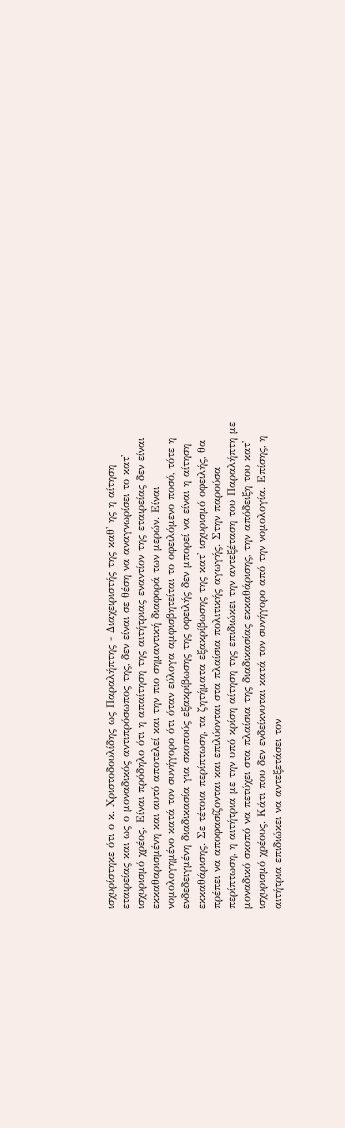ισχυρίστηκε ότι ο κ. Χριστοδουλίδης ως Παραλήπτης - Διαχειριστής της καθ' ης η αίτηση εταιρείας και ως ο μοναδικός αντιπρόσωπος της, δεν είναι σε θέση να αναγνωρίσει το κατ' ισχυρισμό χρέος. Είναι πρόδηλο ότι η απαίτηση της αιτήτριας εναντίον της εταιρείας δεν είναι εκκαθαρισμένη και αυτό αποτελεί και την πιο σημαντική διαφορά των μερών. Είναι νομολογημένο κατά τον συνήγορο ότι όταν εύλογα αμφισβητείται το οφειλόμενο ποσό, τότε η ενδεδειγμένη διαδικασία για σκοπούς εξακρίβωσης της οφειλής δεν μπορεί να είναι η αίτηση εκκαθάρισης. Σε τέτοια περίπτωση, τα ζητήματα εξακρίβωσης της κατ' ισχυρισμό οφειλής, θα πρέπει να αποφασίζονται και επιλύονται στα πλαίσια πολιτικής αγωγής. Στην παρούσα περίπτωση, η αιτήτρια με την υπό κρίση αίτηση της επιδιώκει την αντεξέταση του Παραλήπτη με μοναδικό σκοπό να πετύχει στα πλαίσια της διαδικασίας εκκαθάρισης, την απόδειξη του κατ' ισχυρισμό χρέους. Κάτι που δεν ενδείκνυται κατά τον συνήγορο από την νομολογία. Επίσης, η αιτήτρια επιδιώκει να αντεξετάσει τον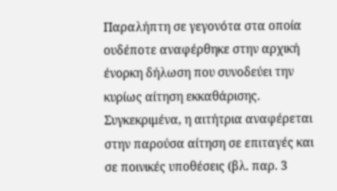Παραλήπτη σε γεγονότα στα οποία ουδέποτε αναφέρθηκε στην αρχική ένορκη δήλωση που συνοδεύει την κυρίως αίτηση εκκαθάρισης. Συγκεκριμένα, η αιτήτρια αναφέρεται στην παρούσα αίτηση σε επιταγές και σε ποινικές υποθέσεις (βλ. παρ. 3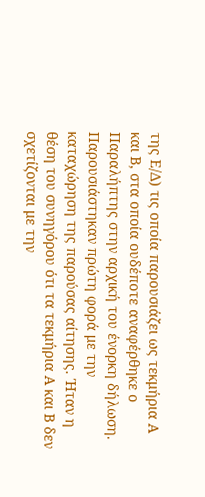της Ε/Δ) τις οποία παρουσιάζει ως τεκμήρια Α και Β, στα οποία ουδέποτε αναφέρθηκε ο Παραλήπτης στην αρχική του ένορκη δήλωση. Παρουσιάστηκαν πρώτη φορά με την καταχώρηση της παρούσας αίτησης. Ήταν η θέση του συνηγόρου ότι τα τεκμήρια Α και Β δεν σχετίζονται με την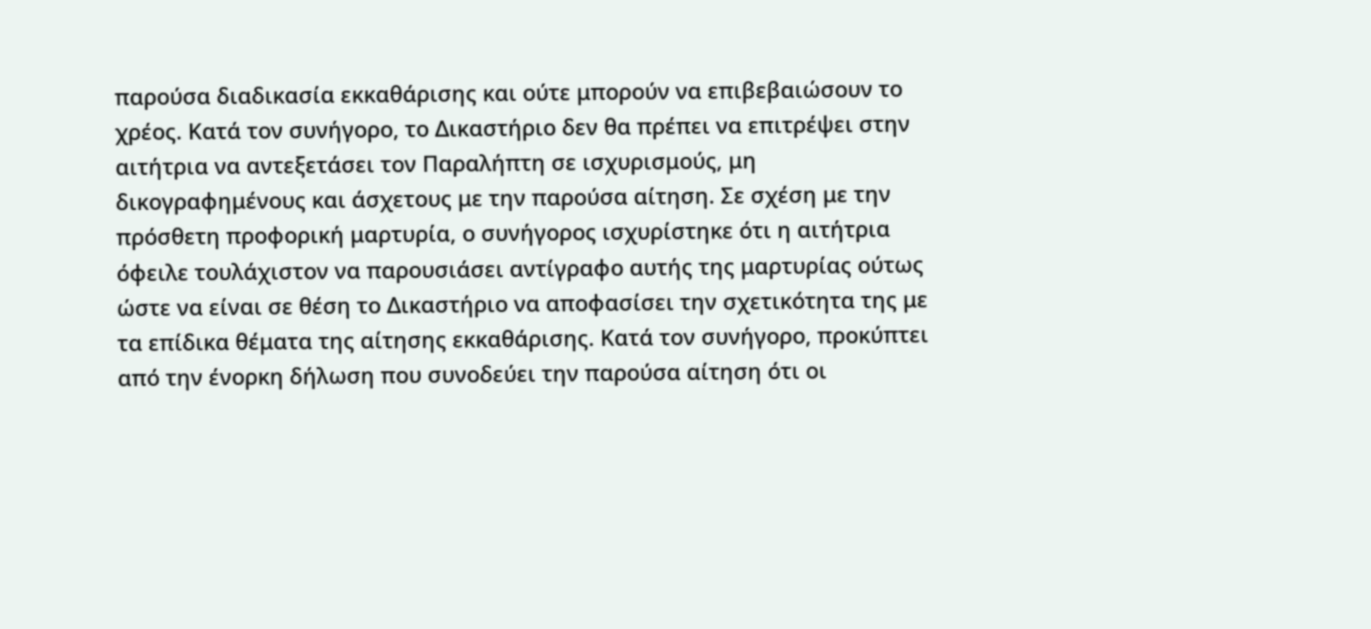παρούσα διαδικασία εκκαθάρισης και ούτε μπορούν να επιβεβαιώσουν το χρέος. Κατά τον συνήγορο, το Δικαστήριο δεν θα πρέπει να επιτρέψει στην αιτήτρια να αντεξετάσει τον Παραλήπτη σε ισχυρισμούς, μη δικογραφημένους και άσχετους με την παρούσα αίτηση. Σε σχέση με την πρόσθετη προφορική μαρτυρία, ο συνήγορος ισχυρίστηκε ότι η αιτήτρια όφειλε τουλάχιστον να παρουσιάσει αντίγραφο αυτής της μαρτυρίας ούτως ώστε να είναι σε θέση το Δικαστήριο να αποφασίσει την σχετικότητα της με τα επίδικα θέματα της αίτησης εκκαθάρισης. Κατά τον συνήγορο, προκύπτει από την ένορκη δήλωση που συνοδεύει την παρούσα αίτηση ότι οι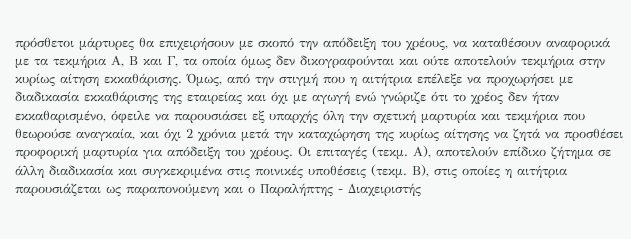πρόσθετοι μάρτυρες θα επιχειρήσουν με σκοπό την απόδειξη του χρέους, να καταθέσουν αναφορικά με τα τεκμήρια Α, Β και Γ, τα οποία όμως δεν δικογραφούνται και ούτε αποτελούν τεκμήρια στην κυρίως αίτηση εκκαθάρισης. Όμως, από την στιγμή που η αιτήτρια επέλεξε να προχωρήσει με διαδικασία εκκαθάρισης της εταιρείας και όχι με αγωγή ενώ γνώριζε ότι το χρέος δεν ήταν εκκαθαρισμένο, όφειλε να παρουσιάσει εξ υπαρχής όλη την σχετική μαρτυρία και τεκμήρια που θεωρούσε αναγκαία, και όχι 2 χρόνια μετά την καταχώρηση της κυρίως αίτησης να ζητά να προσθέσει προφορική μαρτυρία για απόδειξη του χρέους. Οι επιταγές (τεκμ. Α), αποτελούν επίδικο ζήτημα σε άλλη διαδικασία και συγκεκριμένα στις ποινικές υποθέσεις (τεκμ. Β), στις οποίες η αιτήτρια παρουσιάζεται ως παραπονούμενη και ο Παραλήπτης - Διαχειριστής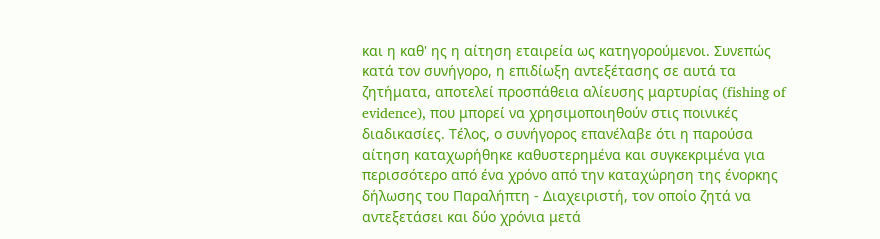και η καθ' ης η αίτηση εταιρεία ως κατηγορούμενοι. Συνεπώς κατά τον συνήγορο, η επιδίωξη αντεξέτασης σε αυτά τα ζητήματα, αποτελεί προσπάθεια αλίευσης μαρτυρίας (fishing of evidence), που μπορεί να χρησιμοποιηθούν στις ποινικές διαδικασίες. Τέλος, ο συνήγορος επανέλαβε ότι η παρούσα αίτηση καταχωρήθηκε καθυστερημένα και συγκεκριμένα για περισσότερο από ένα χρόνο από την καταχώρηση της ένορκης δήλωσης του Παραλήπτη - Διαχειριστή, τον οποίο ζητά να αντεξετάσει και δύο χρόνια μετά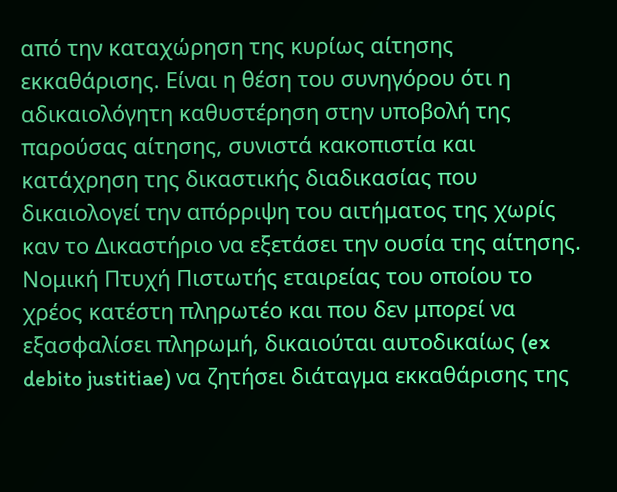από την καταχώρηση της κυρίως αίτησης εκκαθάρισης. Είναι η θέση του συνηγόρου ότι η αδικαιολόγητη καθυστέρηση στην υποβολή της παρούσας αίτησης, συνιστά κακοπιστία και κατάχρηση της δικαστικής διαδικασίας που δικαιολογεί την απόρριψη του αιτήματος της χωρίς καν το Δικαστήριο να εξετάσει την ουσία της αίτησης. Νομική Πτυχή Πιστωτής εταιρείας του οποίου το χρέος κατέστη πληρωτέο και που δεν μπορεί να εξασφαλίσει πληρωμή, δικαιούται αυτοδικαίως (ex debito justitiae) να ζητήσει διάταγμα εκκαθάρισης της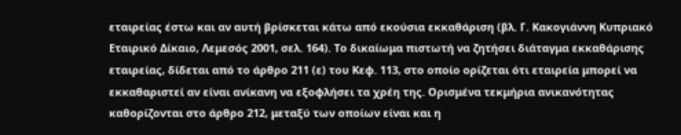εταιρείας έστω και αν αυτή βρίσκεται κάτω από εκούσια εκκαθάριση (βλ. Γ. Κακογιάννη Κυπριακό Εταιρικό Δίκαιο, Λεμεσός 2001, σελ. 164). Το δικαίωμα πιστωτή να ζητήσει διάταγμα εκκαθάρισης εταιρείας, δίδεται από το άρθρο 211 (ε) του Κεφ. 113, στο οποίο ορίζεται ότι εταιρεία μπορεί να εκκαθαριστεί αν είναι ανίκανη να εξοφλήσει τα χρέη της. Ορισμένα τεκμήρια ανικανότητας καθορίζονται στο άρθρο 212, μεταξύ των οποίων είναι και η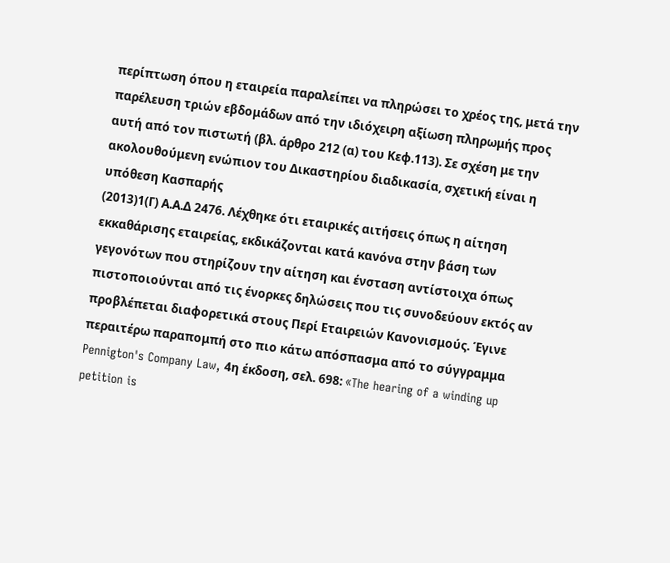περίπτωση όπου η εταιρεία παραλείπει να πληρώσει το χρέος της, μετά την παρέλευση τριών εβδομάδων από την ιδιόχειρη αξίωση πληρωμής προς αυτή από τον πιστωτή (βλ. άρθρο 212 (α) του Κεφ.113). Σε σχέση με την ακολουθούμενη ενώπιον του Δικαστηρίου διαδικασία, σχετική είναι η υπόθεση Κασπαρής
(2013)1(Γ) Α.Α.Δ 2476. Λέχθηκε ότι εταιρικές αιτήσεις όπως η αίτηση εκκαθάρισης εταιρείας, εκδικάζονται κατά κανόνα στην βάση των γεγονότων που στηρίζουν την αίτηση και ένσταση αντίστοιχα όπως πιστοποιούνται από τις ένορκες δηλώσεις που τις συνοδεύουν εκτός αν προβλέπεται διαφορετικά στους Περί Εταιρειών Κανονισμούς. Έγινε περαιτέρω παραπομπή στο πιο κάτω απόσπασμα από το σύγγραμμα Pennigton's Company Law, 4η έκδοση, σελ. 698: «The hearing of a winding up petition is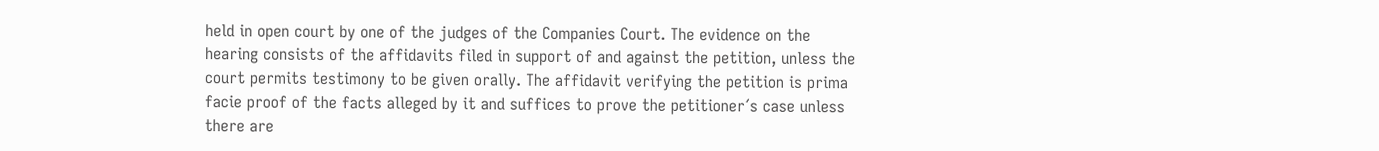held in open court by one of the judges of the Companies Court. The evidence on the hearing consists of the affidavits filed in support of and against the petition, unless the court permits testimony to be given orally. The affidavit verifying the petition is prima facie proof of the facts alleged by it and suffices to prove the petitioner´s case unless there are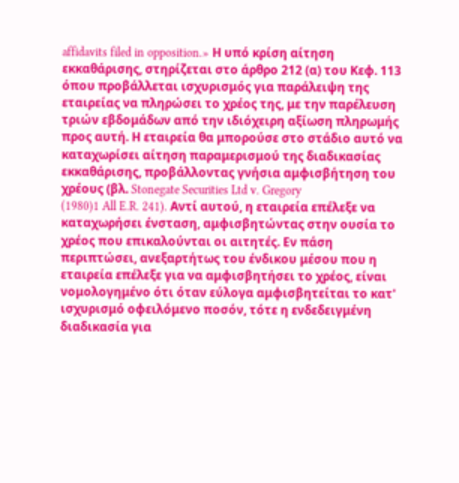affidavits filed in opposition.» Η υπό κρίση αίτηση εκκαθάρισης, στηρίζεται στο άρθρο 212 (α) του Κεφ. 113 όπου προβάλλεται ισχυρισμός για παράλειψη της εταιρείας να πληρώσει το χρέος της, με την παρέλευση τριών εβδομάδων από την ιδιόχειρη αξίωση πληρωμής προς αυτή. Η εταιρεία θα μπορούσε στο στάδιο αυτό να καταχωρίσει αίτηση παραμερισμού της διαδικασίας εκκαθάρισης, προβάλλοντας γνήσια αμφισβήτηση του χρέους (βλ. Stonegate Securities Ltd v. Gregory
(1980)1 All E.R. 241). Αντί αυτού, η εταιρεία επέλεξε να καταχωρήσει ένσταση, αμφισβητώντας στην ουσία το χρέος που επικαλούνται οι αιτητές. Εν πάση περιπτώσει, ανεξαρτήτως του ένδικου μέσου που η εταιρεία επέλεξε για να αμφισβητήσει το χρέος, είναι νομολογημένο ότι όταν εύλογα αμφισβητείται το κατ' ισχυρισμό οφειλόμενο ποσόν, τότε η ενδεδειγμένη διαδικασία για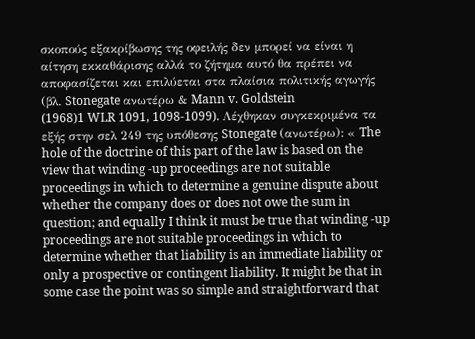σκοπούς εξακρίβωσης της οφειλής δεν μπορεί να είναι η αίτηση εκκαθάρισης αλλά το ζήτημα αυτό θα πρέπει να αποφασίζεται και επιλύεται στα πλαίσια πολιτικής αγωγής (βλ. Stonegate ανωτέρω & Mann v. Goldstein
(1968)1 WLR 1091, 1098-1099). Λέχθηκαν συγκεκριμένα τα εξής στην σελ 249 της υπόθεσης Stonegate (ανωτέρω): « The hole of the doctrine of this part of the law is based on the view that winding -up proceedings are not suitable proceedings in which to determine a genuine dispute about whether the company does or does not owe the sum in question; and equally I think it must be true that winding -up proceedings are not suitable proceedings in which to determine whether that liability is an immediate liability or only a prospective or contingent liability. It might be that in some case the point was so simple and straightforward that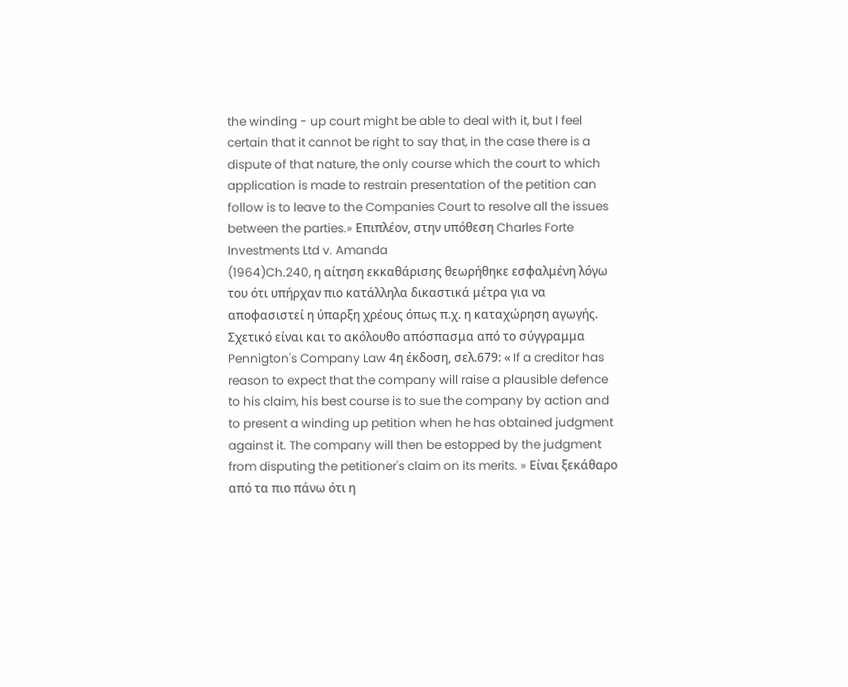the winding - up court might be able to deal with it, but I feel certain that it cannot be right to say that, in the case there is a dispute of that nature, the only course which the court to which application is made to restrain presentation of the petition can follow is to leave to the Companies Court to resolve all the issues between the parties.» Επιπλέον, στην υπόθεση Charles Forte Investments Ltd v. Amanda
(1964)Ch.240, η αίτηση εκκαθάρισης θεωρήθηκε εσφαλμένη λόγω του ότι υπήρχαν πιο κατάλληλα δικαστικά μέτρα για να αποφασιστεί η ύπαρξη χρέους όπως π.χ. η καταχώρηση αγωγής. Σχετικό είναι και το ακόλουθο απόσπασμα από το σύγγραμμα Pennigton's Company Law 4η έκδοση, σελ.679: « If a creditor has reason to expect that the company will raise a plausible defence to his claim, his best course is to sue the company by action and to present a winding up petition when he has obtained judgment against it. The company will then be estopped by the judgment from disputing the petitioner's claim on its merits. » Είναι ξεκάθαρο από τα πιο πάνω ότι η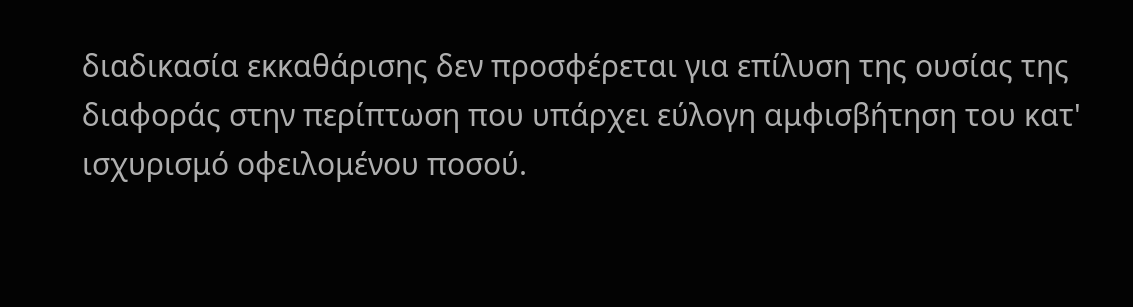διαδικασία εκκαθάρισης δεν προσφέρεται για επίλυση της ουσίας της διαφοράς στην περίπτωση που υπάρχει εύλογη αμφισβήτηση του κατ' ισχυρισμό οφειλομένου ποσού.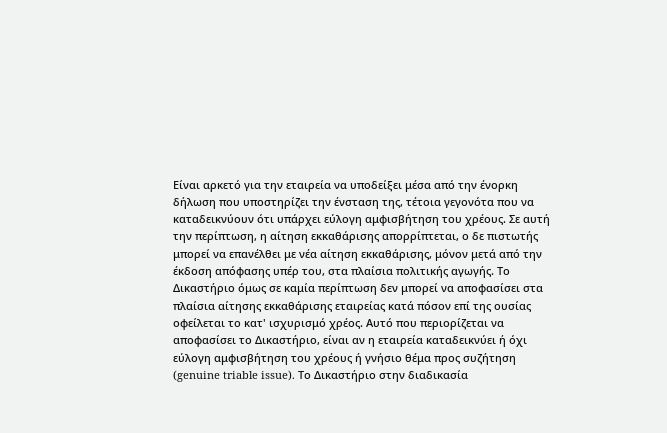Είναι αρκετό για την εταιρεία να υποδείξει μέσα από την ένορκη δήλωση που υποστηρίζει την ένσταση της, τέτοια γεγονότα που να καταδεικνύουν ότι υπάρχει εύλογη αμφισβήτηση του χρέους. Σε αυτή την περίπτωση, η αίτηση εκκαθάρισης απορρίπτεται, ο δε πιστωτής μπορεί να επανέλθει με νέα αίτηση εκκαθάρισης, μόνον μετά από την έκδοση απόφασης υπέρ του, στα πλαίσια πολιτικής αγωγής. Το Δικαστήριο όμως σε καμία περίπτωση δεν μπορεί να αποφασίσει στα πλαίσια αίτησης εκκαθάρισης εταιρείας κατά πόσον επί της ουσίας οφείλεται το κατ' ισχυρισμό χρέος. Αυτό που περιορίζεται να αποφασίσει το Δικαστήριο, είναι αν η εταιρεία καταδεικνύει ή όχι εύλογη αμφισβήτηση του χρέους ή γνήσιο θέμα προς συζήτηση (genuine triable issue). Το Δικαστήριο στην διαδικασία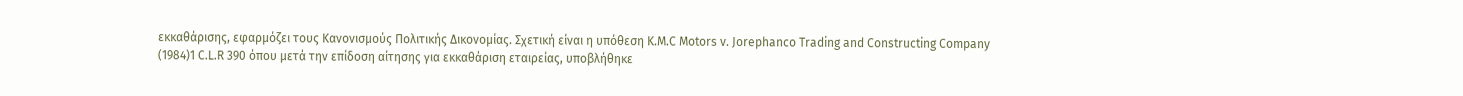εκκαθάρισης, εφαρμόζει τους Κανονισμούς Πολιτικής Δικονομίας. Σχετική είναι η υπόθεση K.M.C Motors v. Jorephanco Trading and Constructing Company
(1984)1 C.L.R 390 όπου μετά την επίδοση αίτησης για εκκαθάριση εταιρείας, υποβλήθηκε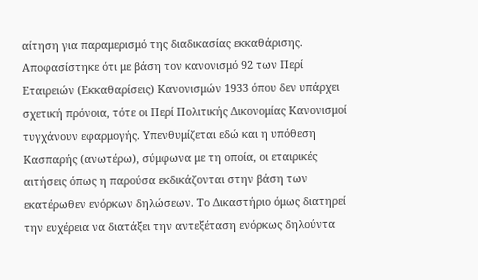αίτηση για παραμερισμό της διαδικασίας εκκαθάρισης. Αποφασίστηκε ότι με βάση τον κανονισμό 92 των Περί Εταιρειών (Εκκαθαρίσεις) Κανονισμών 1933 όπου δεν υπάρχει σχετική πρόνοια, τότε οι Περί Πολιτικής Δικονομίας Κανονισμοί τυγχάνουν εφαρμογής. Υπενθυμίζεται εδώ και η υπόθεση Κασπαρής (ανωτέρω), σύμφωνα με τη οποία, οι εταιρικές αιτήσεις όπως η παρούσα εκδικάζονται στην βάση των εκατέρωθεν ενόρκων δηλώσεων. Το Δικαστήριο όμως διατηρεί την ευχέρεια να διατάξει την αντεξέταση ενόρκως δηλούντα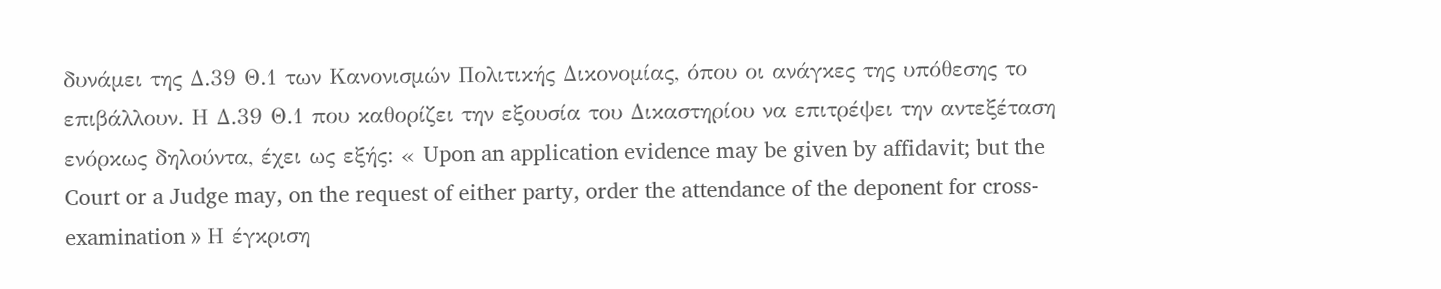δυνάμει της Δ.39 Θ.1 των Κανονισμών Πολιτικής Δικονομίας, όπου οι ανάγκες της υπόθεσης το επιβάλλουν. Η Δ.39 Θ.1 που καθορίζει την εξουσία του Δικαστηρίου να επιτρέψει την αντεξέταση ενόρκως δηλούντα, έχει ως εξής: « Upon an application evidence may be given by affidavit; but the Court or a Judge may, on the request of either party, order the attendance of the deponent for cross-examination » Η έγκριση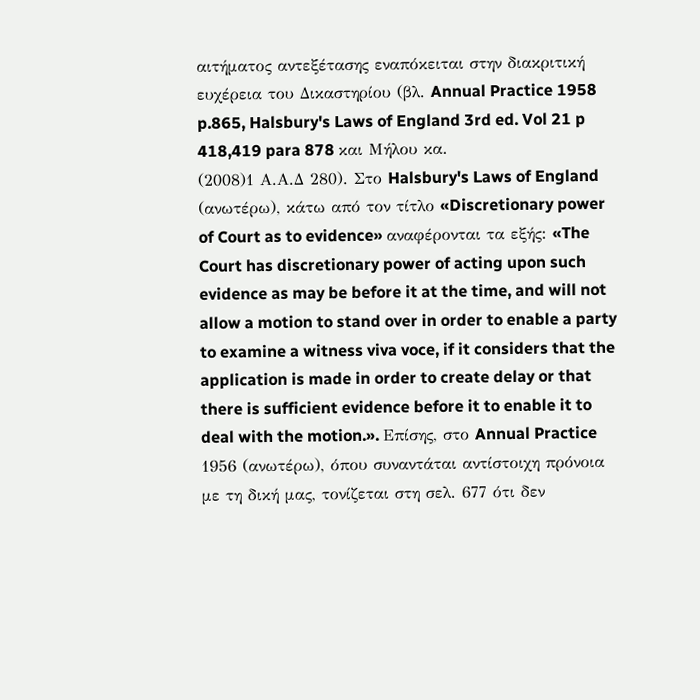αιτήματος αντεξέτασης εναπόκειται στην διακριτική ευχέρεια του Δικαστηρίου (βλ. Annual Practice 1958 p.865, Halsbury's Laws of England 3rd ed. Vol 21 p 418,419 para 878 και Μήλου κα.
(2008)1 Α.Α.Δ 280). Στο Halsbury's Laws of England (ανωτέρω), κάτω από τον τίτλο «Discretionary power of Court as to evidence» αναφέρονται τα εξής: «The Court has discretionary power of acting upon such evidence as may be before it at the time, and will not allow a motion to stand over in order to enable a party to examine a witness viva voce, if it considers that the application is made in order to create delay or that there is sufficient evidence before it to enable it to deal with the motion.». Επίσης, στο Annual Practice 1956 (ανωτέρω), όπου συναντάται αντίστοιχη πρόνοια με τη δική μας, τονίζεται στη σελ. 677 ότι δεν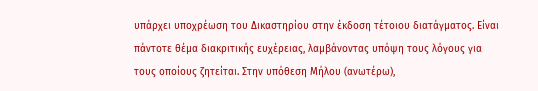υπάρχει υποχρέωση του Δικαστηρίου στην έκδοση τέτοιου διατάγματος. Είναι πάντοτε θέμα διακριτικής ευχέρειας, λαμβάνοντας υπόψη τους λόγους για τους οποίους ζητείται. Στην υπόθεση Μήλου (ανωτέρω),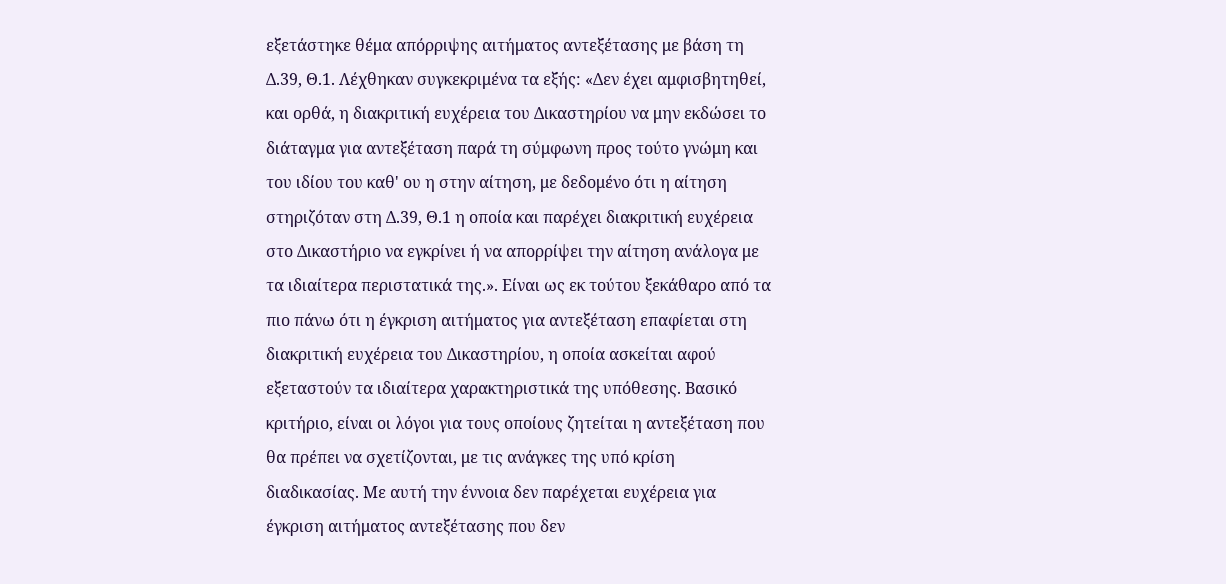εξετάστηκε θέμα απόρριψης αιτήματος αντεξέτασης με βάση τη Δ.39, Θ.1. Λέχθηκαν συγκεκριμένα τα εξής: «Δεν έχει αμφισβητηθεί, και ορθά, η διακριτική ευχέρεια του Δικαστηρίου να μην εκδώσει το διάταγμα για αντεξέταση παρά τη σύμφωνη προς τούτο γνώμη και του ιδίου του καθ' ου η στην αίτηση, με δεδομένο ότι η αίτηση στηριζόταν στη Δ.39, Θ.1 η οποία και παρέχει διακριτική ευχέρεια στο Δικαστήριο να εγκρίνει ή να απορρίψει την αίτηση ανάλογα με τα ιδιαίτερα περιστατικά της.». Είναι ως εκ τούτου ξεκάθαρο από τα πιο πάνω ότι η έγκριση αιτήματος για αντεξέταση επαφίεται στη διακριτική ευχέρεια του Δικαστηρίου, η οποία ασκείται αφού εξεταστούν τα ιδιαίτερα χαρακτηριστικά της υπόθεσης. Βασικό κριτήριο, είναι οι λόγοι για τους οποίους ζητείται η αντεξέταση που θα πρέπει να σχετίζονται, με τις ανάγκες της υπό κρίση διαδικασίας. Με αυτή την έννοια δεν παρέχεται ευχέρεια για έγκριση αιτήματος αντεξέτασης που δεν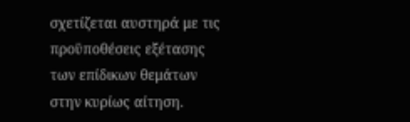σχετίζεται αυστηρά με τις προϋποθέσεις εξέτασης των επίδικων θεμάτων στην κυρίως αίτηση.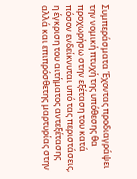Συμπεράσματα Έχοντας προδιαγράψει την νομική πτυχή της υπόθεσης θα προχωρήσω στην εξέταση του κατά πόσον ενδείκνυται υπό τας περιστάσεις, η έγκριση του αιτήματος αντεξέτασης αλλά και επιπρόσθετης μαρτυρίας στην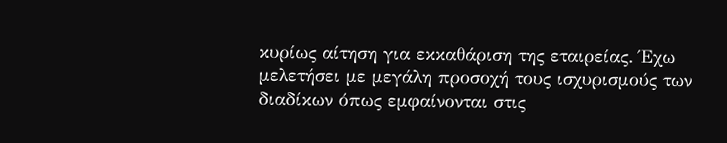κυρίως αίτηση για εκκαθάριση της εταιρείας. Έχω μελετήσει με μεγάλη προσοχή τους ισχυρισμούς των διαδίκων όπως εμφαίνονται στις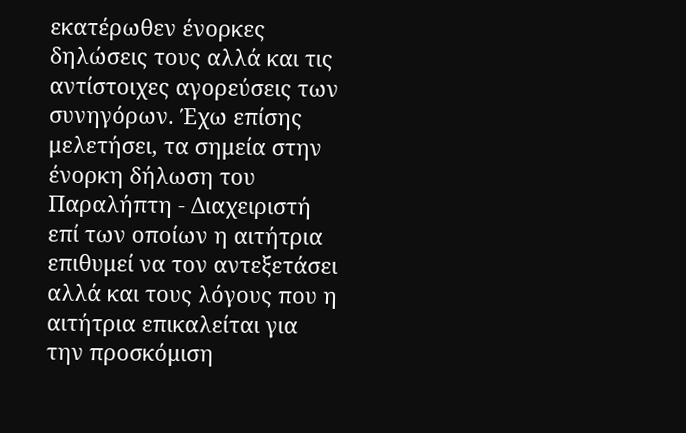εκατέρωθεν ένορκες δηλώσεις τους αλλά και τις αντίστοιχες αγορεύσεις των συνηγόρων. Έχω επίσης μελετήσει, τα σημεία στην ένορκη δήλωση του Παραλήπτη - Διαχειριστή επί των οποίων η αιτήτρια επιθυμεί να τον αντεξετάσει αλλά και τους λόγους που η αιτήτρια επικαλείται για την προσκόμιση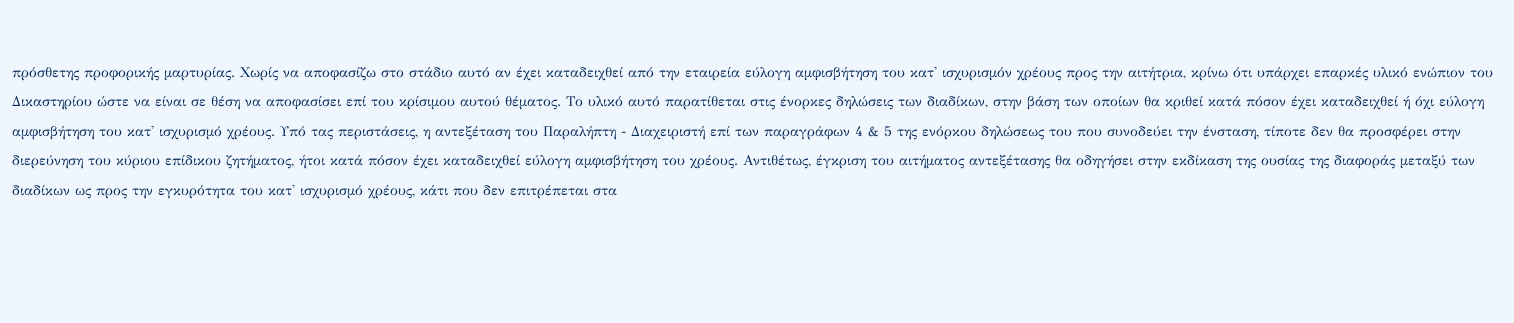πρόσθετης προφορικής μαρτυρίας. Χωρίς να αποφασίζω στο στάδιο αυτό αν έχει καταδειχθεί από την εταιρεία εύλογη αμφισβήτηση του κατ' ισχυρισμόν χρέους προς την αιτήτρια, κρίνω ότι υπάρχει επαρκές υλικό ενώπιον του Δικαστηρίου ώστε να είναι σε θέση να αποφασίσει επί του κρίσιμου αυτού θέματος. Το υλικό αυτό παρατίθεται στις ένορκες δηλώσεις των διαδίκων, στην βάση των οποίων θα κριθεί κατά πόσον έχει καταδειχθεί ή όχι εύλογη αμφισβήτηση του κατ' ισχυρισμό χρέους. Υπό τας περιστάσεις, η αντεξέταση του Παραλήπτη - Διαχειριστή επί των παραγράφων 4 & 5 της ενόρκου δηλώσεως του που συνοδεύει την ένσταση, τίποτε δεν θα προσφέρει στην διερεύνηση του κύριου επίδικου ζητήματος, ήτοι κατά πόσον έχει καταδειχθεί εύλογη αμφισβήτηση του χρέους. Αντιθέτως, έγκριση του αιτήματος αντεξέτασης θα οδηγήσει στην εκδίκαση της ουσίας της διαφοράς μεταξύ των διαδίκων ως προς την εγκυρότητα του κατ' ισχυρισμό χρέους, κάτι που δεν επιτρέπεται στα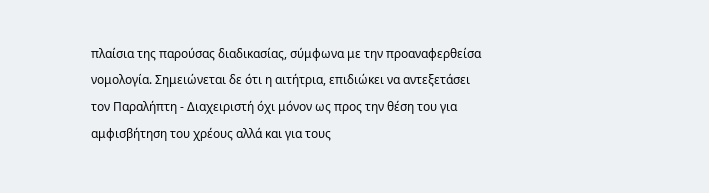πλαίσια της παρούσας διαδικασίας, σύμφωνα με την προαναφερθείσα νομολογία. Σημειώνεται δε ότι η αιτήτρια, επιδιώκει να αντεξετάσει τον Παραλήπτη - Διαχειριστή όχι μόνον ως προς την θέση του για αμφισβήτηση του χρέους αλλά και για τους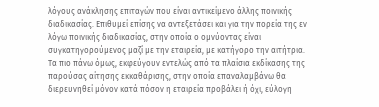λόγους ανάκλησης επιταγών που είναι αντικείμενο άλλης ποινικής διαδικασίας. Επιθυμεί επίσης να αντεξετάσει και για την πορεία της εν λόγω ποινικής διαδικασίας, στην οποία ο ομνύοντας είναι συγκατηγορούμενος μαζί με την εταιρεία, με κατήγορο την αιτήτρια. Τα πιο πάνω όμως, εκφεύγουν εντελώς από τα πλαίσια εκδίκασης της παρούσας αίτησης εκκαθάρισης, στην οποία επαναλαμβάνω θα διερευνηθεί μόνον κατά πόσον η εταιρεία προβάλει ή όχι, εύλογη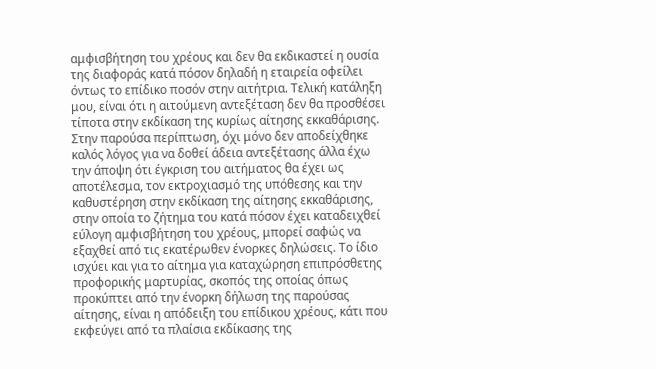αμφισβήτηση του χρέους και δεν θα εκδικαστεί η ουσία της διαφοράς κατά πόσον δηλαδή η εταιρεία οφείλει όντως το επίδικο ποσόν στην αιτήτρια. Τελική κατάληξη μου, είναι ότι η αιτούμενη αντεξέταση δεν θα προσθέσει τίποτα στην εκδίκαση της κυρίως αίτησης εκκαθάρισης. Στην παρούσα περίπτωση, όχι μόνο δεν αποδείχθηκε καλός λόγος για να δοθεί άδεια αντεξέτασης άλλα έχω την άποψη ότι έγκριση του αιτήματος θα έχει ως αποτέλεσμα, τον εκτροχιασμό της υπόθεσης και την καθυστέρηση στην εκδίκαση της αίτησης εκκαθάρισης, στην οποία το ζήτημα του κατά πόσον έχει καταδειχθεί εύλογη αμφισβήτηση του χρέους, μπορεί σαφώς να εξαχθεί από τις εκατέρωθεν ένορκες δηλώσεις. Το ίδιο ισχύει και για το αίτημα για καταχώρηση επιπρόσθετης προφορικής μαρτυρίας, σκοπός της οποίας όπως προκύπτει από την ένορκη δήλωση της παρούσας αίτησης, είναι η απόδειξη του επίδικου χρέους, κάτι που εκφεύγει από τα πλαίσια εκδίκασης της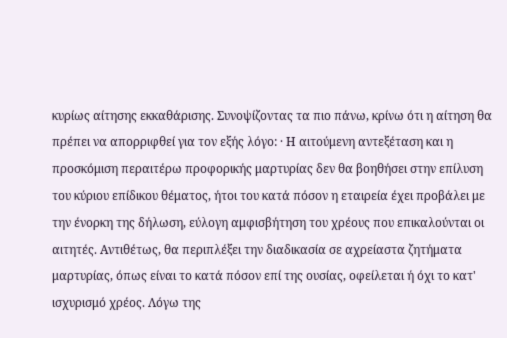κυρίως αίτησης εκκαθάρισης. Συνοψίζοντας τα πιο πάνω, κρίνω ότι η αίτηση θα πρέπει να απορριφθεί για τον εξής λόγο: · Η αιτούμενη αντεξέταση και η προσκόμιση περαιτέρω προφορικής μαρτυρίας δεν θα βοηθήσει στην επίλυση του κύριου επίδικου θέματος, ήτοι του κατά πόσον η εταιρεία έχει προβάλει με την ένορκη της δήλωση, εύλογη αμφισβήτηση του χρέους που επικαλούνται οι αιτητές. Αντιθέτως, θα περιπλέξει την διαδικασία σε αχρείαστα ζητήματα μαρτυρίας, όπως είναι το κατά πόσον επί της ουσίας, οφείλεται ή όχι το κατ' ισχυρισμό χρέος. Λόγω της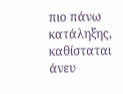πιο πάνω κατάληξης, καθίσταται άνευ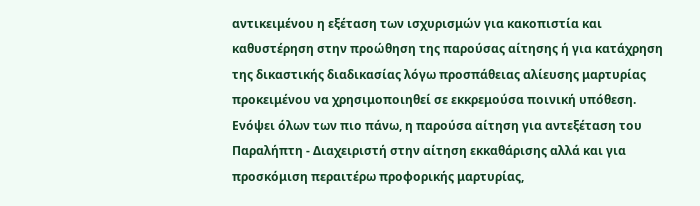αντικειμένου η εξέταση των ισχυρισμών για κακοπιστία και καθυστέρηση στην προώθηση της παρούσας αίτησης ή για κατάχρηση της δικαστικής διαδικασίας λόγω προσπάθειας αλίευσης μαρτυρίας προκειμένου να χρησιμοποιηθεί σε εκκρεμούσα ποινική υπόθεση. Ενόψει όλων των πιο πάνω, η παρούσα αίτηση για αντεξέταση του Παραλήπτη - Διαχειριστή στην αίτηση εκκαθάρισης αλλά και για προσκόμιση περαιτέρω προφορικής μαρτυρίας,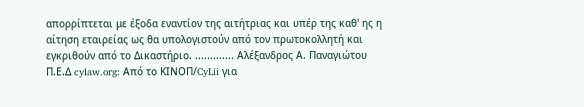απορρίπτεται με έξοδα εναντίον της αιτήτριας και υπέρ της καθ' ης η αίτηση εταιρείας ως θα υπολογιστούν από τον πρωτοκολλητή και εγκριθούν από το Δικαστήριο. ............. Αλέξανδρος Α. Παναγιώτου Π.Ε.Δ cylaw.org: Από το ΚΙΝOΠ/CyLii για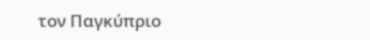τον Παγκύπριο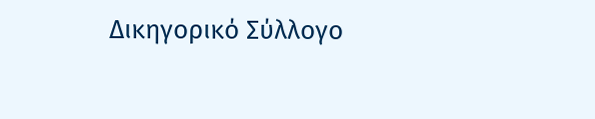Δικηγορικό Σύλλογο